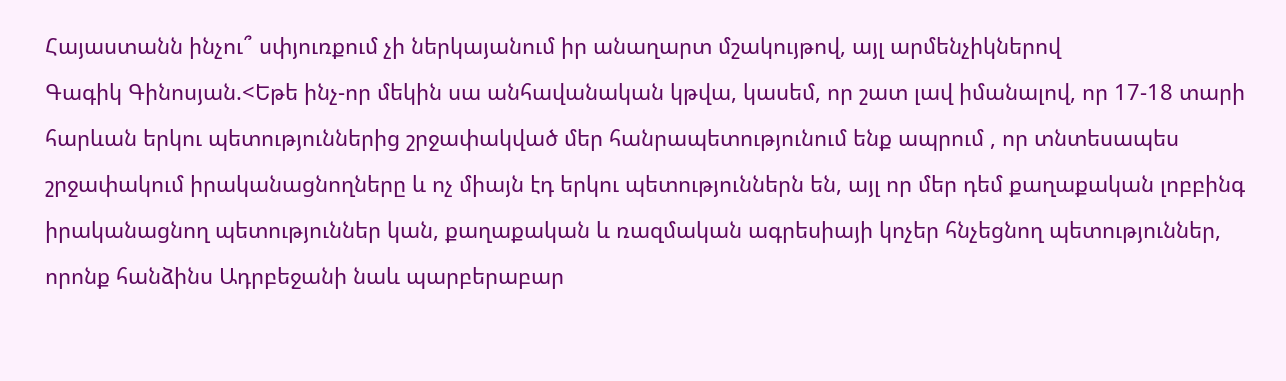Հայաստանն ինչու՞ սփյուռքում չի ներկայանում իր անաղարտ մշակույթով, այլ արմենչիկներով
Գագիկ Գինոսյան.<Եթե ինչ-որ մեկին սա անհավանական կթվա, կասեմ, որ շատ լավ իմանալով, որ 17-18 տարի հարևան երկու պետություններից շրջափակված մեր հանրապետությունում ենք ապրում , որ տնտեսապես շրջափակում իրականացնողները և ոչ միայն էդ երկու պետություններն են, այլ որ մեր դեմ քաղաքական լոբբինգ իրականացնող պետություններ կան, քաղաքական և ռազմական ագրեսիայի կոչեր հնչեցնող պետություններ, որոնք հանձինս Ադրբեջանի նաև պարբերաբար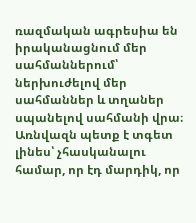ռազմական ագրեսիա են իրականացնում մեր սահմաններում՝ ներխուժելով մեր սահմաններ և տղաներ սպանելով սահմանի վրա։ Առնվազն պետք է տգետ լինես՝ չհասկանալու համար, որ էդ մարդիկ, որ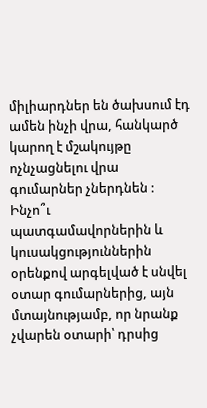միլիարդներ են ծախսում էդ ամեն ինչի վրա, հանկարծ կարող է մշակույթը ոչնչացնելու վրա գումարներ չներդնեն :
Ինչո՞ւ պատգամավորներին և կուսակցություններին օրենքով արգելված է սնվել օտար գումարներից, այն մտայնությամբ, որ նրանք չվարեն օտարի՝ դրսից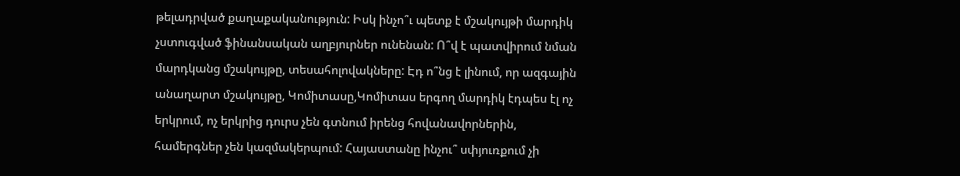թելադրված քաղաքականություն: Իսկ ինչո՞ւ պետք է մշակույթի մարդիկ չստուգված ֆինանսական աղբյուրներ ունենան: Ո՞վ է պատվիրում նման մարդկանց մշակույթը, տեսահոլովակները: Էդ ո՞նց է լինում, որ ազգային անաղարտ մշակույթը, Կոմիտասը,Կոմիտաս երգող մարդիկ էդպես էլ ոչ երկրում, ոչ երկրից դուրս չեն գտնում իրենց հովանավորներին, համերգներ չեն կազմակերպում: Հայաստանը ինչու՞ սփյուռքում չի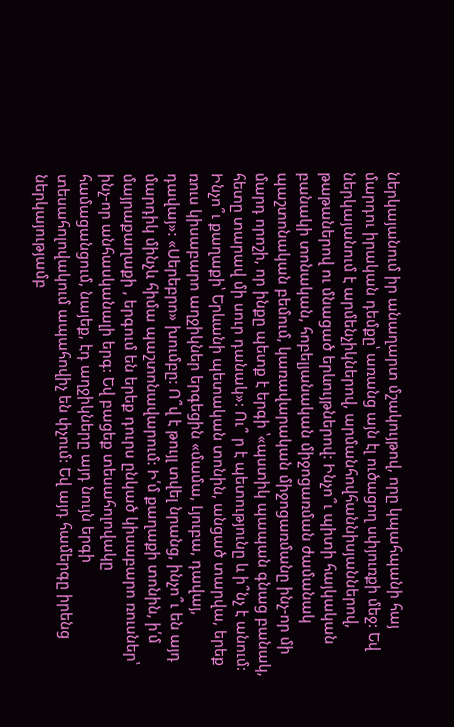ներկայանում իր անաղարտ մշակույթով, որը կպահպանի հայ մարդու իրական դեմքը՝ առանց այն էլ ուծացող սփյուռքի մեջ: Եվ ներկայանում է արմենչիկներով, արմանհովհաննիսյաններով, թաթաներով ու մնացած երևույթներով: Ինչո՞ւ պիտի հայկական բանակի տոնական, հոբելյանական միջոցառման ժամանակ պաշտոնական բեմում, կառավարական միջոցառմանը ինչ-որ մի մարդ որոշի, որ ինքը պետք է երգի ՝«պստիկ պապան գնաց բանակ, հետը տարավ մի սուր դանակ»: Ու՞ ր է պետությունը և ի՞նչ է անում: Ինչո՞ւ քաղաքի՝ Երևանի պետական տոնին, անցած տարվա, երեք ռուս կիսաբարո աղջիկներ երգեցին «մամա, Լյուբա, դավայ, դավայ»: «Սերեբրո» խումբը: Ո՞վ է թույլ տվել նրանց, ինչո՞ւ են այդ մարդիկ մինչև հիմա պաշտոնավարում: Ի՛մ քաղաքի տոնին, ի՛մ մայրաքաղաքի , երգում են երեք դուրս ընկած կիսաբարո ռուսներ՝ ինչ-որ անհասկանալի երգ: Եվ բացեք տեսահոլովակը համացանցում, նայեք, էդ աղջիկները այդ նույն երգի տեսահոլովակում ապահովիչ են փչում: Եվ այդ համերգը իրենց ներկայությամբ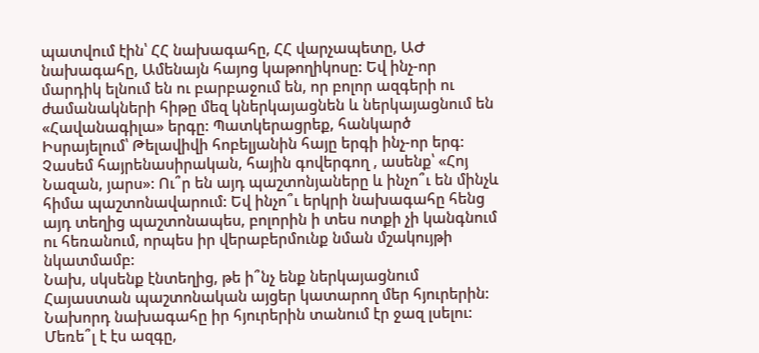պատվում էին՝ ՀՀ նախագահը, ՀՀ վարչապետը, ԱԺ նախագահը, Ամենայն հայոց կաթողիկոսը: Եվ ինչ-որ մարդիկ ելնում են ու բարբաջում են, որ բոլոր ազգերի ու ժամանակների հիթը մեզ կներկայացնեն և ներկայացնում են «Հավանագիլա» երգը: Պատկերացրեք, հանկարծ Իսրայելում՝ Թելավիվի հոբելյանին հայը երգի ինչ-որ երգ: Չասեմ հայրենասիրական, հային գովերգող , ասենք՝ «Հոյ Նազան, յարս»: Ու՞ր են այդ պաշտոնյաները և ինչո՞ւ են մինչև հիմա պաշտոնավարում: Եվ ինչո՞ւ երկրի նախագահը հենց այդ տեղից պաշտոնապես, բոլորին ի տես ոտքի չի կանգնում ու հեռանում, որպես իր վերաբերմունք նման մշակույթի նկատմամբ:
Նախ, սկսենք էնտեղից, թե ի՞նչ ենք ներկայացնում Հայաստան պաշտոնական այցեր կատարող մեր հյուրերին: Նախորդ նախագահը իր հյուրերին տանում էր ջազ լսելու: Մեռե՞լ է էս ազգը,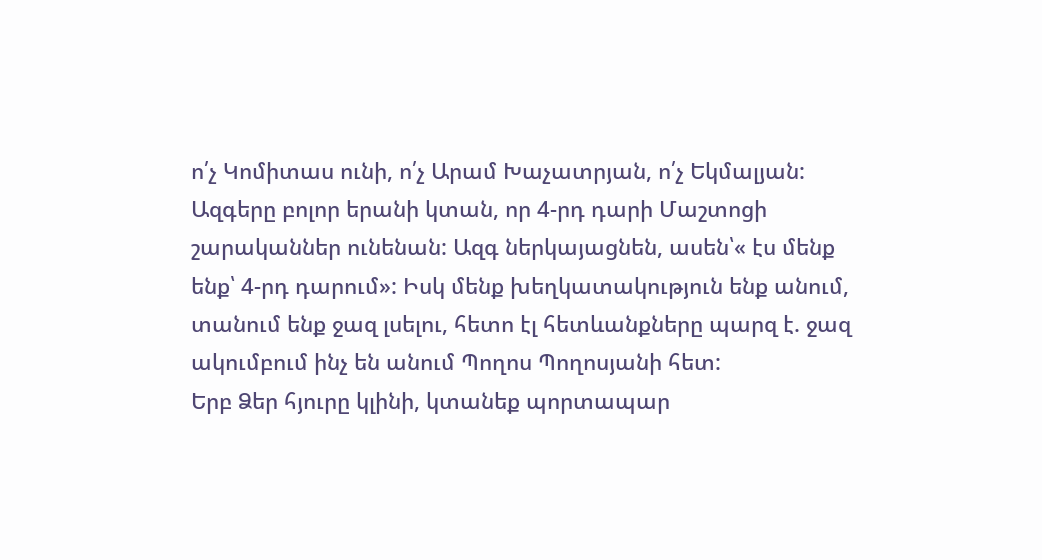ո՛չ Կոմիտաս ունի, ո՛չ Արամ Խաչատրյան, ո՛չ Եկմալյան: Ազգերը բոլոր երանի կտան, որ 4-րդ դարի Մաշտոցի շարականներ ունենան: Ազգ ներկայացնեն, ասեն՝« էս մենք ենք՝ 4-րդ դարում»: Իսկ մենք խեղկատակություն ենք անում, տանում ենք ջազ լսելու, հետո էլ հետևանքները պարզ է. ջազ ակումբում ինչ են անում Պողոս Պողոսյանի հետ:
Երբ Ձեր հյուրը կլինի, կտանեք պորտապար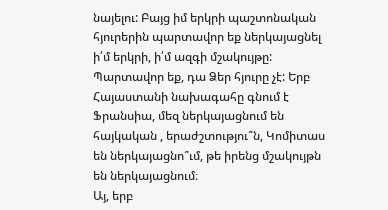նայելու: Բայց իմ երկրի պաշտոնական հյուրերին պարտավոր եք ներկայացնել ի՛մ երկրի, ի՛մ ազգի մշակույթը: Պարտավոր եք, դա Ձեր հյուրը չէ: Երբ Հայաստանի նախագահը գնում է Ֆրանսիա, մեզ ներկայացնում են հայկական , երաժշտությու՞ն, Կոմիտաս են ներկայացնո՞ւմ, թե իրենց մշակույթն են ներկայացնում։
Այ, երբ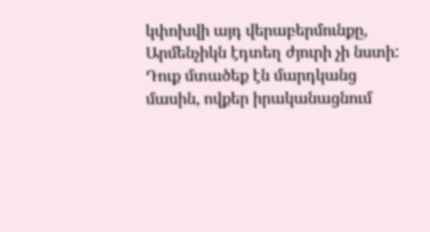կփոխվի այդ վերաբերմունքը, Արմենչիկն էդտեղ ժյուրի չի նստի: Դուք մտածեք էն մարդկանց մասին, ովքեր իրականացնում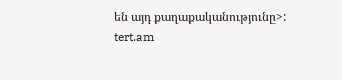են այդ քաղաքականությունը>:
tert.am